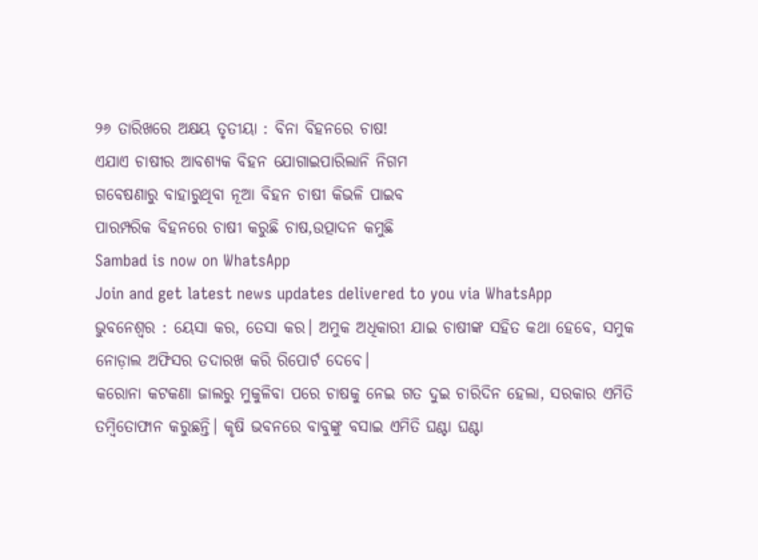୨୬ ତାରିଖରେ ଅକ୍ଷୟ ତୃତୀୟା : ବିନା ବିହନରେ ଚାଷ!
ଏଯାଏ ଚାଷୀର ଆବଶ୍ୟକ ବିହନ ଯୋଗାଇପାରିଲାନି ନିଗମ
ଗବେଷଣାରୁ ବାହାରୁଥିବା ନୂଆ ବିହନ ଚାଷୀ କିଭଳି ପାଇବ
ପାରମ୍ପରିକ ବିହନରେ ଚାଷୀ କରୁଛି ଚାଷ,ଉତ୍ପାଦନ କମୁଛି
Sambad is now on WhatsApp
Join and get latest news updates delivered to you via WhatsApp
ଭୁବନେଶ୍ବର : ୟେସା କର, ତେସା କର। ଅମୁକ ଅଧିକାରୀ ଯାଇ ଚାଷୀଙ୍କ ସହିତ କଥା ହେବେ, ସମୁକ ନୋଡ଼ାଲ ଅଫିସର ତଦାରଖ କରି ରିପୋର୍ଟ ଦେବେ।
କରୋନା କଟକଣା ଜାଲରୁ ମୁକୁଳିବା ପରେ ଚାଷକୁ ନେଇ ଗତ ଦୁଇ ଚାରିଦିନ ହେଲା, ସରକାର ଏମିତି ତମ୍ବିତୋଫାନ କରୁଛନ୍ତି। କୃଷି ଭବନରେ ବାବୁଙ୍କୁ ବସାଇ ଏମିତି ଘଣ୍ଟା ଘଣ୍ଟା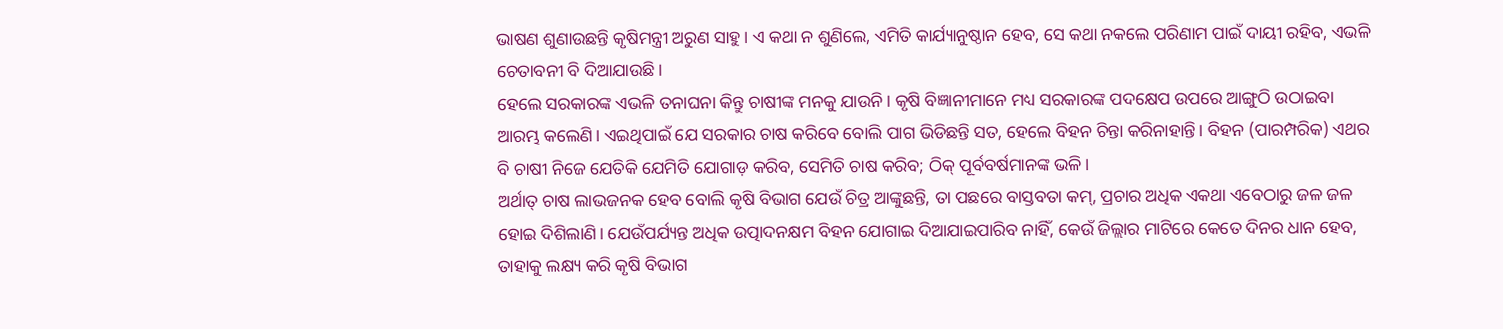ଭାଷଣ ଶୁଣାଉଛନ୍ତି କୃଷିମନ୍ତ୍ରୀ ଅରୁଣ ସାହୁ। ଏ କଥା ନ ଶୁଣିଲେ, ଏମିତି କାର୍ଯ୍ୟାନୁଷ୍ଠାନ ହେବ, ସେ କଥା ନକଲେ ପରିଣାମ ପାଇଁ ଦାୟୀ ରହିବ, ଏଭଳି ଚେତାବନୀ ବି ଦିଆଯାଉଛି।
ହେଲେ ସରକାରଙ୍କ ଏଭଳି ତନାଘନା କିନ୍ତୁ ଚାଷୀଙ୍କ ମନକୁ ଯାଉନି। କୃଷି ବିଜ୍ଞାନୀମାନେ ମଧ୍ୟ ସରକାରଙ୍କ ପଦକ୍ଷେପ ଉପରେ ଆଙ୍ଗୁଠି ଉଠାଇବା ଆରମ୍ଭ କଲେଣି। ଏଇଥିପାଇଁ ଯେ ସରକାର ଚାଷ କରିବେ ବୋଲି ପାଗ ଭିଡିଛନ୍ତି ସତ, ହେଲେ ବିହନ ଚିନ୍ତା କରିନାହାନ୍ତି। ବିହନ (ପାରମ୍ପରିକ) ଏଥର ବି ଚାଷୀ ନିଜେ ଯେତିକି ଯେମିତି ଯୋଗାଡ଼ କରିବ, ସେମିତି ଚାଷ କରିବ; ଠିକ୍ ପୂର୍ବବର୍ଷମାନଙ୍କ ଭଳି।
ଅର୍ଥାତ୍ ଚାଷ ଲାଭଜନକ ହେବ ବୋଲି କୃଷି ବିଭାଗ ଯେଉଁ ଚିତ୍ର ଆଙ୍କୁଛନ୍ତି, ତା ପଛରେ ବାସ୍ତବତା କମ୍, ପ୍ରଚାର ଅଧିକ ଏକଥା ଏବେଠାରୁ ଜଳ ଜଳ ହୋଇ ଦିଶିଲାଣି। ଯେଉଁପର୍ଯ୍ୟନ୍ତ ଅଧିକ ଉତ୍ପାଦନକ୍ଷମ ବିହନ ଯୋଗାଇ ଦିଆଯାଇପାରିବ ନାହିଁ, କେଉଁ ଜିଲ୍ଲାର ମାଟିରେ କେତେ ଦିନର ଧାନ ହେବ, ତାହାକୁ ଲକ୍ଷ୍ୟ କରି କୃଷି ବିଭାଗ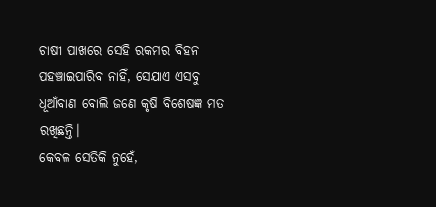ଚାଷୀ ପାଖରେ ସେହି ରକମର ବିହନ ପହଞ୍ଚାଇପାରିବ ନାହିଁ, ସେଯାଏ ଏସବୁ ଧୂଆଁବାଣ ବୋଲି ଜଣେ କୃଷି ବିଶେଷଜ୍ଞ ମତ ରଖିଛନ୍ତି।
କେବଳ ସେତିକି ନୁହେଁ,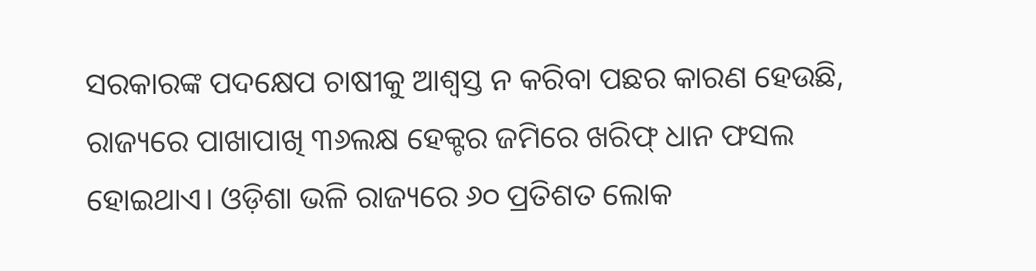ସରକାରଙ୍କ ପଦକ୍ଷେପ ଚାଷୀକୁ ଆଶ୍ବସ୍ତ ନ କରିବା ପଛର କାରଣ ହେଉଛି, ରାଜ୍ୟରେ ପାଖାପାଖି ୩୬ଲକ୍ଷ ହେକ୍ଟର ଜମିରେ ଖରିଫ୍ ଧାନ ଫସଲ ହୋଇଥାଏ। ଓଡ଼ିଶା ଭଳି ରାଜ୍ୟରେ ୬୦ ପ୍ରତିଶତ ଲୋକ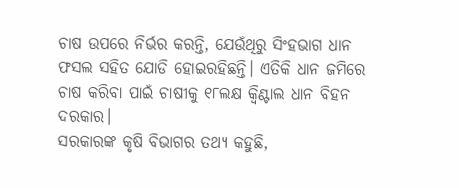ଚାଷ ଉପରେ ନିର୍ଭର କରନ୍ତି, ଯେଉଁଥିରୁ ସିଂହଭାଗ ଧାନ ଫସଲ ସହିତ ଯୋଡି ହୋଇରହିଛନ୍ତି। ଏତିକି ଧାନ ଜମିରେ ଚାଷ କରିବା ପାଇଁ ଚାଷୀକୁ ୧୮ଲକ୍ଷ କ୍ବିଣ୍ଟାଲ ଧାନ ବିହନ ଦରକାର।
ସରକାରଙ୍କ କୃଷି ବିଭାଗର ତଥ୍ୟ କହୁଛି,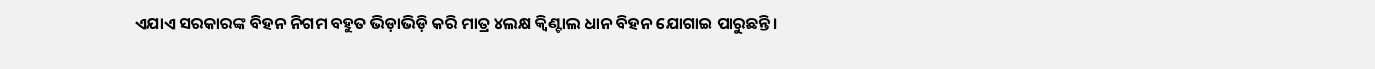ଏଯାଏ ସରକାରଙ୍କ ବିହନ ନିଗମ ବହୁତ ଭିଡ଼ାଭିଡ଼ି କରି ମାତ୍ର ୪ଲକ୍ଷ କ୍ବିଣ୍ଟାଲ ଧାନ ବିହନ ଯୋଗାଇ ପାରୁଛନ୍ତି।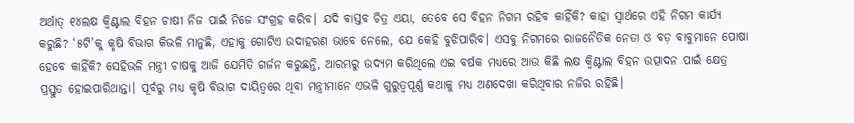ଅର୍ଥାତ୍ ୧୪ଲକ୍ଷ କ୍ବିଣ୍ଟାଲ ବିହନ ଚାଷୀ ନିଜ ପାଇଁ ନିଜେ ସଂଗ୍ରହ କରିବ। ଯଦି ବାସ୍ତବ ଚିତ୍ର ଏୟା, ତେବେ ସେ ବିହନ ନିଗମ ରହିବ କାହିଁକି? କାହା ସ୍ବାର୍ଥରେ ଏହି ନିଗମ କାର୍ଯ୍ୟ କରୁଛି? ‘୫ଟି’କୁ କୃଷି ବିଭାଗ କିଭଳି ମାନୁଛି, ଏହାକୁ ଗୋଟିଏ ଉଦାହରଣ ଭାବେ ନେଲେ, ଯେ କେହି ବୁଝିପାରିବ। ଏସବୁ ନିଗମରେ ରାଜନୈତିକ ନେତା ଓ ବଡ଼ ବାବୁମାନେ ପୋଷା ହେବେ କାହିଁକି? ସେହିଭଳି ମନ୍ତ୍ରୀ ଚାଷକୁ ଆଜି ଯେମିତି ଗର୍ଜନ କରୁଛନ୍ତି, ଆରମ୍ଭରୁ ଉଦ୍ୟମ କରିଥିଲେ ଏଇ ବର୍ଷକ ମଧ୍ୟରେ ଆଉ କିଛି ଲକ୍ଷ କ୍ବିଣ୍ଟାଲ ବିହନ ଉତ୍ପାଦନ ପାଇଁ କ୍ଷେତ୍ର ପ୍ରସ୍ତୁତ ହୋଇପାରିଥାନ୍ତା। ପୂର୍ବରୁ ମଧ୍ୟ କୃଷି ବିଭାଗ ଦାୟିତ୍ବରେ ଥିବା ମନ୍ତ୍ରୀମାନେ ଏଭଳି ଗୁରୁତ୍ବପୂର୍ଣ୍ଣ କଥାକୁ ମଧ୍ୟ ଅଣଦେଖା କରିଥିବାର ନଜିର ରହିଛି।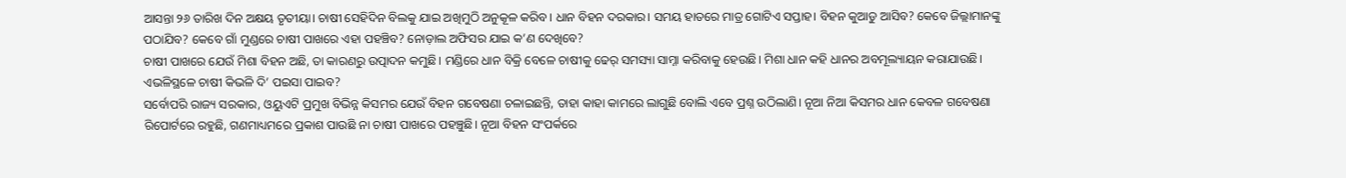ଆସନ୍ତା ୨୬ ତାରିଖ ଦିନ ଅକ୍ଷୟ ତୃତୀୟା। ଚାଷୀ ସେହିଦିନ ବିଲକୁ ଯାଇ ଅଖିମୁଠି ଅନୁକୂଳ କରିବ। ଧାନ ବିହନ ଦରକାର। ସମୟ ହାତରେ ମାତ୍ର ଗୋଟିଏ ସପ୍ତାହ। ବିହନ କୁଆଡୁ ଆସିବ? କେବେ ଜିଲ୍ଲାମାନଙ୍କୁ ପଠାଯିବ? କେବେ ଗାଁ ମୁଣ୍ଡରେ ଚାଷୀ ପାଖରେ ଏହା ପହଞ୍ଚିବ? ନୋଡ଼ାଲ ଅଫିସର ଯାଇ କ’ଣ ଦେଖିବେ?
ଚାଷୀ ପାଖରେ ଯେଉଁ ମିଶା ବିହନ ଅଛି, ତା କାରଣରୁ ଉତ୍ପାଦନ କମୁଛି। ମଣ୍ଡିରେ ଧାନ ବିକ୍ରି ବେଳେ ଚାଷୀକୁ ଢେର୍ ସମସ୍ୟା ସାମ୍ନା କରିବାକୁ ହେଉଛି। ମିଶା ଧାନ କହି ଧାନର ଅବମୂଲ୍ୟାୟନ କରାଯାଉଛି। ଏଭଳିସ୍ଥଳେ ଚାଷୀ କିଭଳି ଦି’ ପଇସା ପାଇବ?
ସର୍ବୋପରି ରାଜ୍ୟ ସରକାର, ଓୟୁଏଟି ପ୍ରମୁଖ ବିଭିନ୍ନ କିସମର ଯେଉଁ ବିହନ ଗବେଷଣା ଚଳାଇଛନ୍ତି, ତାହା କାହା କାମରେ ଲାଗୁଛି ବୋଲି ଏବେ ପ୍ରଶ୍ନ ଉଠିଲାଣି। ନୂଆ ନିଆ କିସମର ଧାନ କେବଳ ଗବେଷଣା ରିପୋର୍ଟରେ ରହୁଛି, ଗଣମାଧ୍ୟମରେ ପ୍ରକାଶ ପାଉଛି ନା ଚାଷୀ ପାଖରେ ପହଞ୍ଚୁଛି। ନୂଆ ବିହନ ସଂପର୍କରେ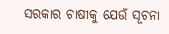ସରକାର ଚାଷୀକୁ ଯେଉଁ ସୂଚନା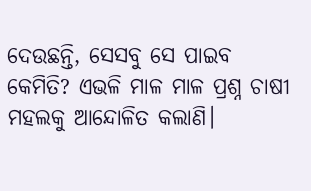ଦେଉଛନ୍ତି, ସେସବୁ ସେ ପାଇବ କେମିତି? ଏଭଳି ମାଳ ମାଳ ପ୍ରଶ୍ନ ଚାଷୀ ମହଲକୁ ଆନ୍ଦୋଳିତ କଲାଣି।